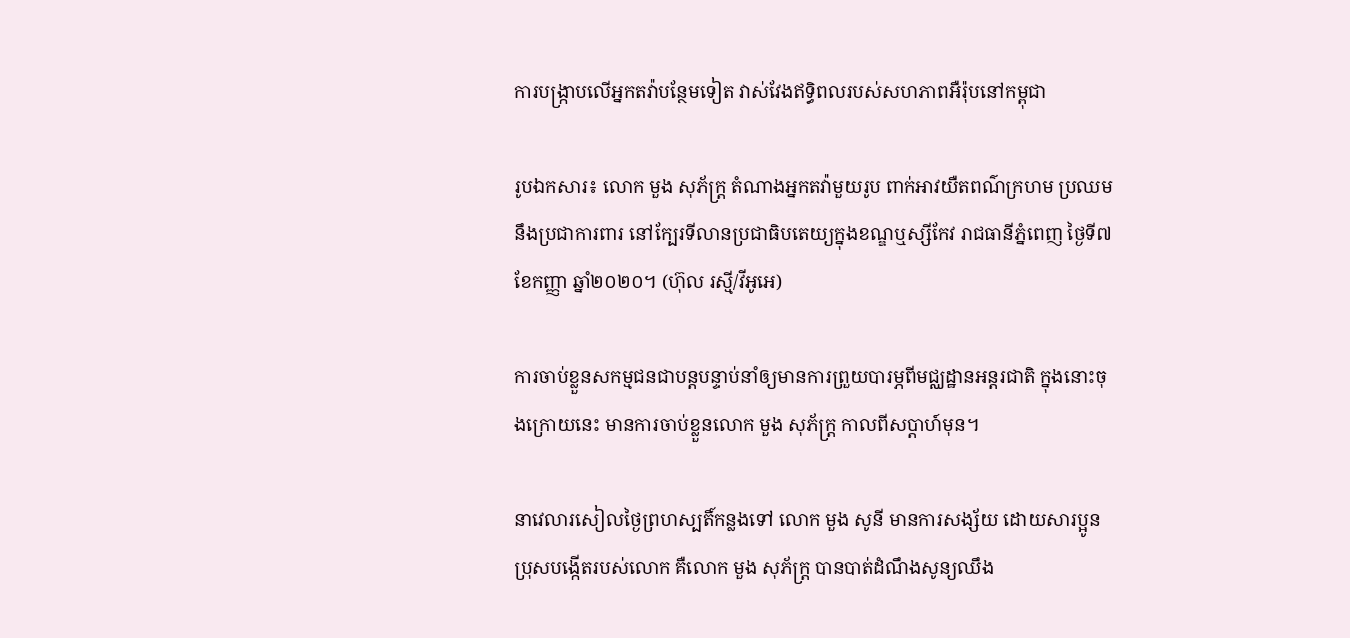ការបង្ក្រាបលើអ្នកតវ៉ាបន្ថែមទៀត វាស់វែងឥទ្ធិពលរបស់សហភាពអឺរ៉ុបនៅកម្ពុជា

រូបឯកសារ៖ លោក មួង សុភ័ក្ត្រ តំណាងអ្នកតវ៉ាមួយរូប ពាក់អាវយឺតពណ៌ក្រហម ប្រឈមនឹងប្រជាការពារ នៅក្បែរទីលានប្រជាធិបតេយ្យក្នុងខណ្ឌឬស្សីកែវ រាជធានីភ្នំពេញ ថ្ងៃទី៧ ខែកញ្ញា ឆ្នាំ២០២០។ (ហ៊ុល រស្មី/វីអូអេ)

ការចាប់ខ្លួនសកម្មជនជាបន្តបន្ទាប់នាំឲ្យមានការព្រួយបារម្ភពីមជ្ឈដ្ឋានអន្តរជាតិ ក្នុងនោះចុងក្រោយនេះ មានការចាប់ខ្លួនលោក មួង សុភ័ក្ត្រ កាលពីសប្តាហ៍មុន។

នាវេលារសៀលថ្ងៃព្រហស្បតិ៍កន្លងទៅ លោក មួង សូនី មានការសង្ស័យ ដោយសារប្អូនប្រុសបង្កើតរបស់លោក គឺលោក មួង សុភ័ក្ត្រ បានបាត់ដំណឹងសូន្យឈឹង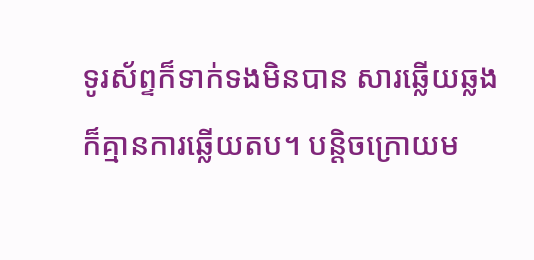ទូរស័ព្ទក៏ទាក់ទងមិនបាន សារឆ្លើយឆ្លង ក៏គ្មានការឆ្លើយតប។ បន្តិចក្រោយម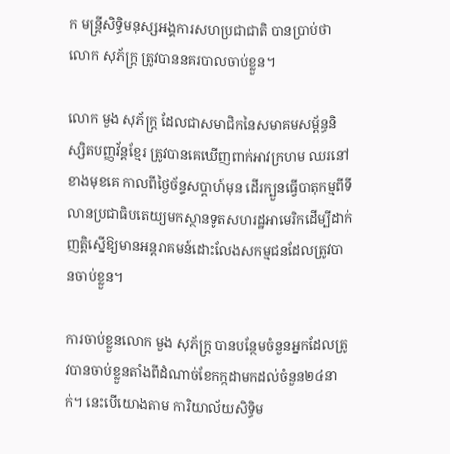ក មន្ត្រីសិទ្ធិមនុស្សអង្គការសហប្រជាជាតិ បានប្រាប់ថា លោក សុភ័ក្ត្រ ត្រូវបាននគរបាលចាប់ខ្លួន។

លោក មួង សុភ័ក្ត្រ ដែលជាសមាជិកនៃសមាគមសម្ព័ន្ធនិស្សិតបញ្ញវ័ន្តខ្មែរ ត្រូវបានគេឃើញពាក់អាវក្រហម ឈរនៅខាងមុខគេ កាលពីថ្ងៃច័ន្ទសប្ដាហ៍មុន ដើរក្បួនធ្វើបាតុកម្មពីទីលានប្រជាធិបតេយ្យមកស្ថានទូតសហរដ្ឋអាមេរិកដើម្បីដាក់ញត្តិស្នើឱ្យមានអន្តរាគមន៍ដោះលែងសកម្មជនដែលត្រូវបានចាប់ខ្លួន។

ការចាប់ខ្លួនលោក មួង សុភ័ក្ត្រ បានបន្ថែមចំនួនអ្នកដែលត្រូវបានចាប់ខ្លួនតាំងពីដំណាច់ខែកក្កដាមកដល់ចំនួន២៤នាក់។ នេះបើយោងតាម ការិយាល័យសិទ្ធិម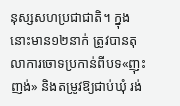នុស្សសហប្រជាជាតិ។ ក្នុងនោះមាន១២នាក់ ត្រូវបានតុលាការចោទប្រកាន់ពីបទ«ញុះញង់» និងតម្រូវឱ្យជាប់ឃុំ រង់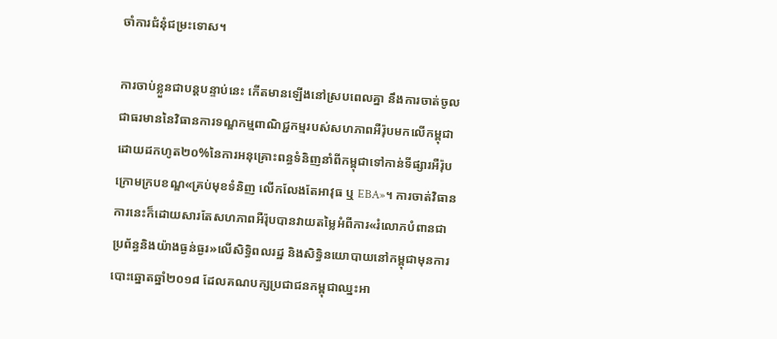ចាំការជំនុំជម្រះទោស។

ការចាប់ខ្លួនជាបន្តបន្ទាប់នេះ កើតមានឡើងនៅស្របពេលគ្នា នឹងការចាត់ចូលជាធរមាននៃវិធានការទណ្ឌកម្មពាណិជ្ជកម្មរបស់សហភាពអឺរ៉ុបមកលើកម្ពុជា ដោយដកហូត២០%នៃការអនុគ្រោះពន្ធទំនិញនាំពីកម្ពុជាទៅកាន់ទីផ្សារអឺរ៉ុប ក្រោមក្របខណ្ឌ«គ្រប់មុខទំនិញ លើកលែងតែអាវុធ ឬ EBA»។ ការចាត់វិធានការនេះក៏ដោយសារតែសហភាពអឺរ៉ុបបានវាយតម្លៃអំពីការ«រំលោភបំពានជាប្រព័ន្ធនិងយ៉ាងធ្ងន់ធ្ងរ»លើសិទ្ធិពលរដ្ឋ និងសិទ្ធិនយោបាយនៅកម្ពុជាមុនការបោះឆ្នោតឆ្នាំ២០១៨ ដែលគណបក្សប្រជាជនកម្ពុជាឈ្នះអា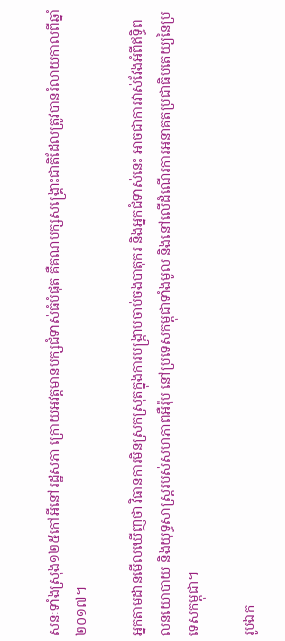សនៈទាំងស្រុង១២៥កៅអីនៅរដ្ឋសភា ក្រោយអវត្តមានបក្សជំទាស់ធំបំផុត គឺគណបក្សសង្គ្រោះជាតិដែលត្រូវបានរំលាយកាលពីឆ្នាំ២០១៧។

អ្នកតាមដានមើលឃើញថា វិធានការមិនស្រកស្រុតក្នុងការបង្ក្រាបចាប់ចងបាតុករ និងអ្នកជំទាស់នេះ អាចជាការវាស់វែងអំពីឥទ្ធិពលនយោបាយ និងយុទ្ធសាស្ត្ររបស់សហភាពអឺរ៉ុប នៅប្រទេសកម្ពុជាទាំងមូល និងនៅលើដំណើរការអនាគតប្រជាធិបតេយ្យនៃប្រទេសកម្ពុជា។

រូបឯក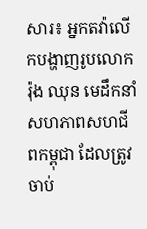សារ៖ អ្នកតវ៉ាលើកបង្ហាញរូបលោក រ៉ុង ឈុន មេដឹកនាំសហភាពសហជីពកម្ពុជា ដែលត្រូវចាប់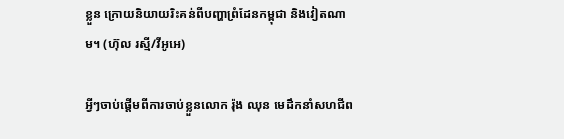ខ្លួន ក្រោយនិយាយរិះគន់ពីបញ្ហាព្រំដែនកម្ពុជា និងវៀតណាម។ (ហ៊ុល រស្មី/វីអូអេ)

អ្វីៗចាប់ផ្ដើមពីការចាប់ខ្លួនលោក រ៉ុង ឈុន មេដឹកនាំសហជីព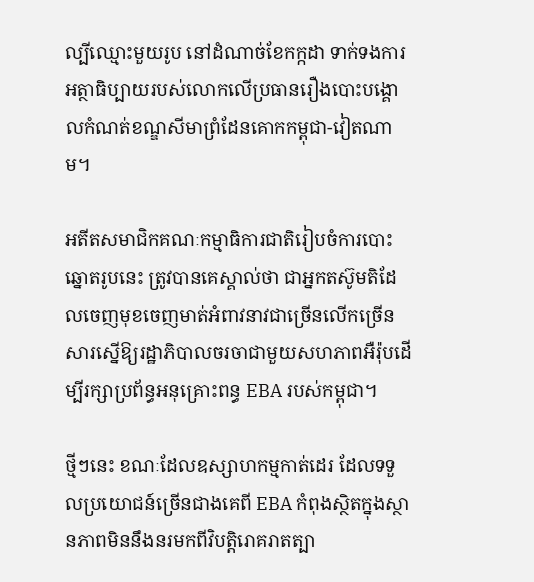ល្បីឈ្មោះមួយរូប នៅដំណាច់ខែកក្កដា ទាក់ទងការអត្ថាធិប្បាយរបស់លោកលើប្រធានរឿងបោះបង្គោលកំណត់ខណ្ឌសីមាព្រំដែនគោកកម្ពុជា-វៀតណាម។

អតីតសមាជិកគណៈកម្មាធិការជាតិរៀបចំការបោះឆ្នោតរូបនេះ ត្រូវបានគេស្គាល់ថា ជាអ្នកតស៊ូមតិដែលចេញមុខចេញមាត់អំពាវនាវជាច្រើនលើកច្រើនសារស្នើឱ្យរដ្ឋាភិបាលចរចាជាមួយសហភាពអឺរ៉ុបដើម្បីរក្សាប្រព័ន្ធអនុគ្រោះពន្ធ EBA របស់កម្ពុជា។

ថ្មីៗនេះ ខណៈដែលឧស្សាហកម្មកាត់ដេរ ដែលទទួលប្រយោជន៍ច្រើនជាងគេពី EBA កំពុងស្ថិតក្នុងស្ថានភាពមិននឹងនរមកពីវិបត្តិរោគរាតត្បា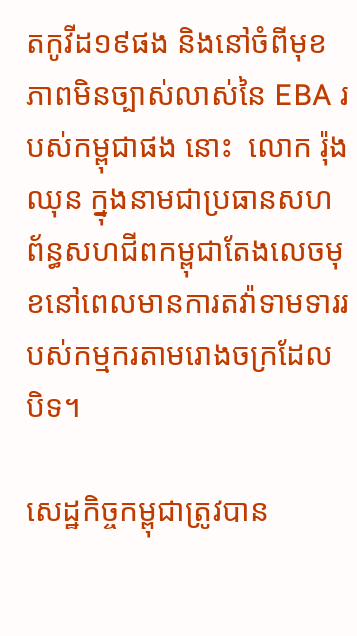តកូវីដ១៩ផង និងនៅចំពីមុខភាពមិនច្បាស់លាស់នៃ EBA របស់កម្ពុជាផង នោះ  លោក រ៉ុង ឈុន ក្នុងនាមជាប្រធានសហព័ន្ធសហជីពកម្ពុជាតែងលេចមុខនៅពេលមានការតវ៉ាទាមទាររបស់កម្មករតាមរោងចក្រដែលបិទ។

សេដ្ឋកិច្ចកម្ពុជាត្រូវបាន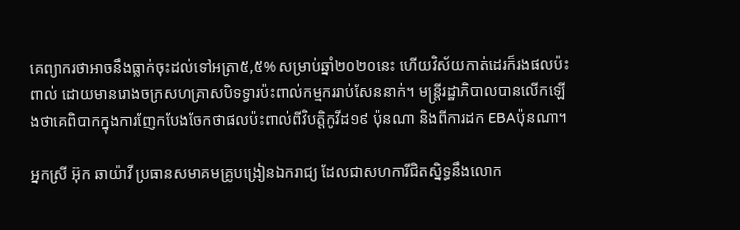គេព្យាករថាអាចនឹងធ្លាក់ចុះដល់ទៅអត្រា៥,៥% សម្រាប់ឆ្នាំ២០២០នេះ ហើយវិស័យកាត់ដេរក៏រងផលប៉ះពាល់ ដោយមានរោងចក្រសហគ្រាសបិទទ្វារប៉ះពាល់កម្មកររាប់សែននាក់។ មន្ត្រីរដ្ឋាភិបាលបានលើកឡើងថាគេពិបាកក្នុងការញែកបែងចែកថាផលប៉ះពាល់ពីវិបត្តិកូវីដ១៩ ប៉ុនណា និងពីការដក EBAប៉ុនណា។

អ្នកស្រី អ៊ុក ឆាយ៉ាវី ប្រធានសមាគមគ្រូបង្រៀនឯករាជ្យ ដែលជាសហការីជិតស្និទ្ធនឹងលោក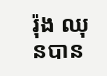រ៉ុង ឈុនបាន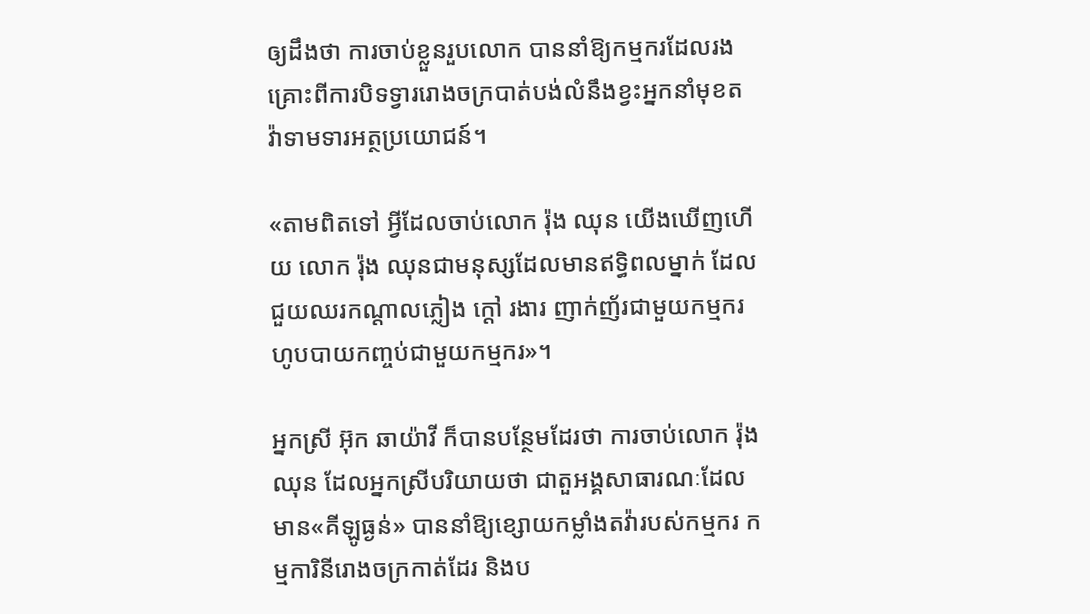ឲ្យដឹងថា ការចាប់ខ្លួនរួបលោក បាននាំឱ្យកម្មករដែលរងគ្រោះពីការបិទទ្វាររោងចក្របាត់បង់លំនឹងខ្វះអ្នកនាំមុខតវ៉ាទាមទារអត្ថប្រយោជន៍។

«តាមពិតទៅ អ្វីដែលចាប់លោក រ៉ុង ឈុន យើងឃើញហើយ លោក រ៉ុង ឈុនជាមនុស្សដែលមានឥទ្ធិពលម្នាក់ ដែលជួយឈរកណ្ដាលភ្លៀង ក្ដៅ រងារ ញាក់ញ័រជាមួយកម្មករ ហូបបាយកញ្ចប់ជាមួយកម្មករ»។

អ្នកស្រី អ៊ុក ឆាយ៉ាវី ក៏បានបន្ថែមដែរថា ការចាប់លោក រ៉ុង ឈុន ដែលអ្នកស្រីបរិយាយថា ជាតួអង្គសាធារណៈដែលមាន«គីឡូធ្ងន់» បាននាំឱ្យខ្សោយកម្លាំងតវ៉ារបស់កម្មករ កម្មការិនីរោងចក្រកាត់ដែរ និងប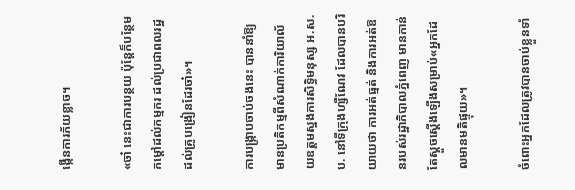ង្កើនការភ័យខ្លាច។

«ចា៎ នេះជាការបន្ថយ ប៉ុន្តែក៏បន្ថែមកម្ដៅដល់កម្មករ ដល់ប្រជាពលរដ្ឋ ដល់គ្រូបង្រៀនដែរចា៎»។

ការបង្ក្រាបចាប់ចងនេះ បាននាំឱ្យមានប្រតិកម្មពីសំណាក់ការិយាល័យឧត្ដមស្នងការសិទ្ធិមនុស្ស អ.ស.ប. នៅទីក្រុងហ្សឺណែវ ដែលបានបរិយាយថា ការអត់ធ្មត់ និងការអត់ឱនរបស់រដ្ឋាភិបាលភ្នំពេញ មានកាន់តែស្ដួចស្ដើងឡើងសម្រាប់«អ្នកដែលមានមតិផ្ទុយ»។

ចំពោះអ្នកដែលត្រូវបានចាប់ខ្លួនទាំ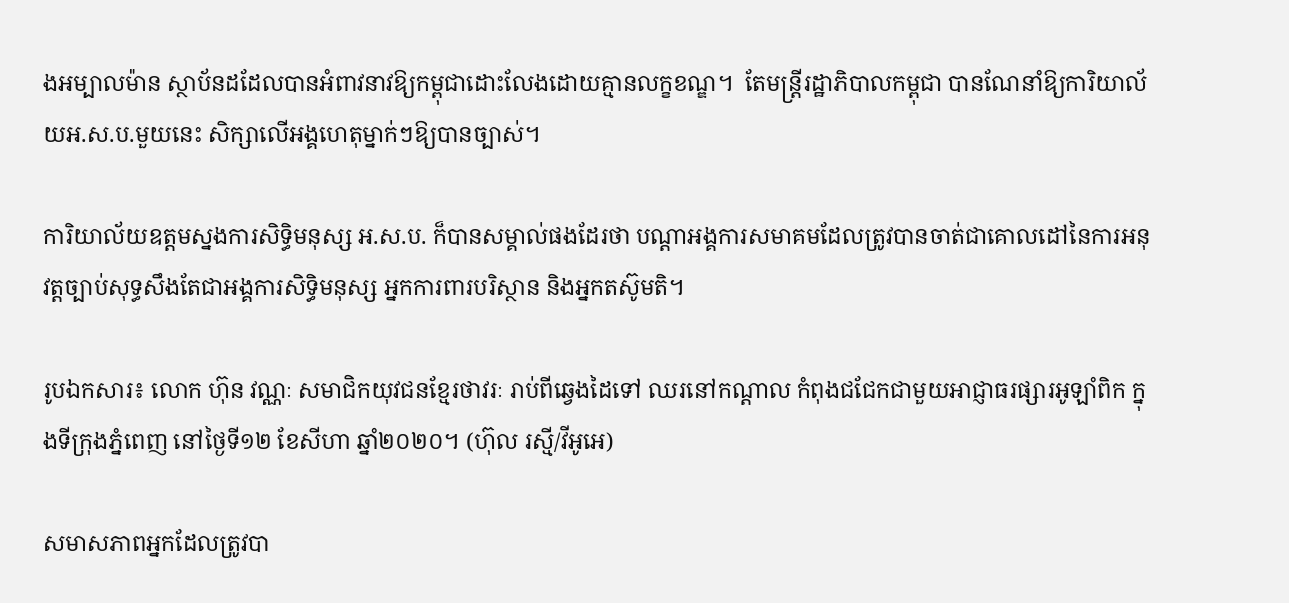ងអម្បាលម៉ាន ស្ថាប័នដដែលបានអំពាវនាវឱ្យកម្ពុជាដោះលែងដោយគ្មានលក្ខខណ្ឌ។  តែមន្ត្រីរដ្ឋាភិបាលកម្ពុជា បានណែនាំឱ្យការិយាល័យអ.ស.ប.មួយនេះ សិក្សាលើអង្គហេតុម្នាក់ៗឱ្យបានច្បាស់។

ការិយាល័យឧត្ដមស្នងការសិទ្ធិមនុស្ស អ.ស.ប. ក៏បានសម្គាល់ផងដែរថា បណ្ដាអង្គការសមាគមដែលត្រូវបានចាត់ជាគោលដៅនៃការអនុវត្តច្បាប់សុទ្ធសឹងតែជាអង្គការសិទ្ធិមនុស្ស អ្នកការពារបរិស្ថាន និងអ្នកតស៊ូមតិ។

រូបឯកសារ៖ លោក ហ៊ុន វណ្ណៈ សមាជិកយុវជនខ្មែរថាវរៈ រាប់ពីឆ្វេងដៃទៅ ឈរនៅកណ្តាល កំពុងជជែកជាមួយអាជ្ញាធរផ្សារអូឡាំពិក ក្នុងទីក្រុងភ្នំពេញ នៅថ្ងៃទី១២ ខែសីហា ឆ្នាំ២០២០។ (ហ៊ុល រស្មី/វីអូអេ)

សមាសភាពអ្នកដែលត្រូវបា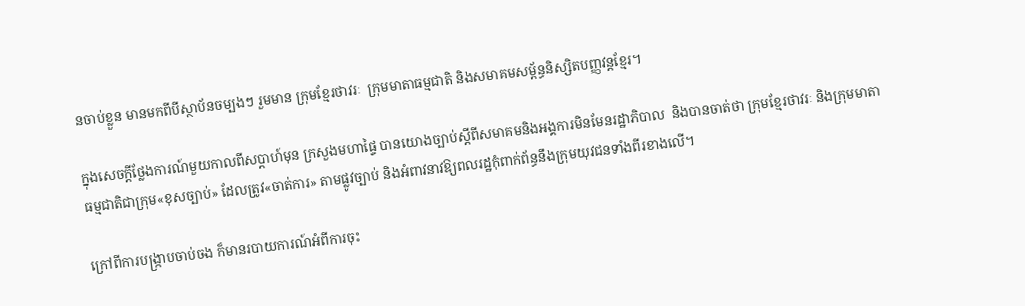នចាប់ខ្លួន មានមកពីបីស្ថាប័នចម្បងៗ រួមមាន ក្រុមខ្មែរថាវរៈ  ក្រុមមាតាធម្មជាតិ និងសមាគមសម្ព័ន្ធនិស្សិតបញ្ញវន្តខ្មែរ។

ក្នុងសេចក្ដីថ្លែងការណ៍មួយកាលពីសប្ដាហ៍មុន ក្រសួងមហាផ្ទៃ បានយោងច្បាប់ស្ដីពីសមាគមនិងអង្គការមិនមែនរដ្ឋាភិបាល  និងបានចាត់ថា ក្រុមខ្មែរថាវរៈ និងក្រុមមាតាធម្មជាតិជាក្រុម«ខុសច្បាប់» ដែលត្រូវ«ចាត់ការ» តាមផ្លូវច្បាប់ និងអំពាវនាវឱ្យពលរដ្ឋកុំពាក់ព័ន្ធនឹងក្រុមយុវជនទាំងពីរខាងលើ។

ក្រៅពីការបង្ក្រាបចាប់ចង ក៏មានរបាយការណ៍អំពីការចុះ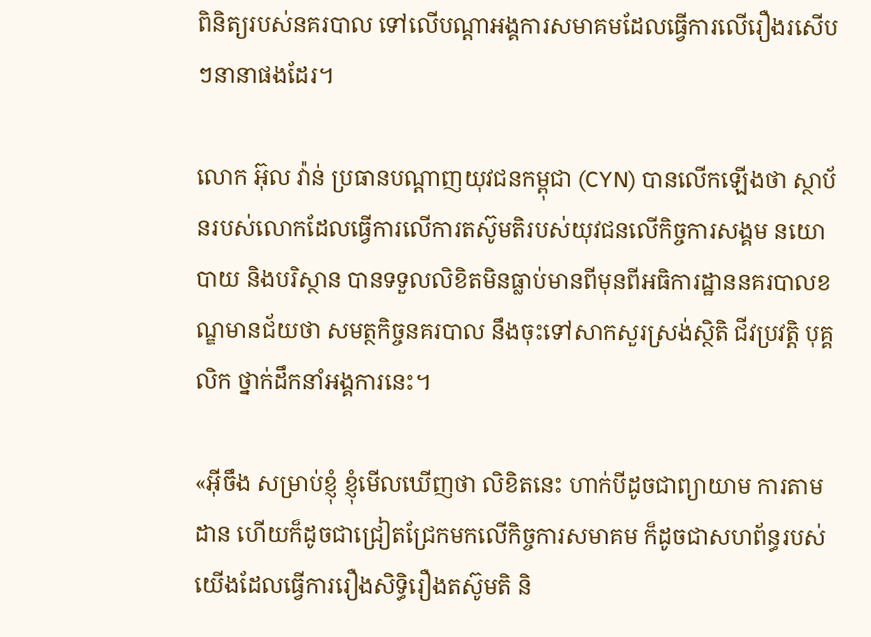ពិនិត្យរបស់នគរបាល ទៅលើបណ្ដាអង្គការសមាគមដែលធ្វើការលើរឿងរសើបៗនានាផងដែរ។

លោក អ៊ុល វ៉ាន់ ប្រធានបណ្ដាញយុវជនកម្ពុជា (CYN) បានលើកឡើងថា ស្ថាប័នរបស់លោកដែលធ្វើការលើការតស៊ូមតិរបស់យុវជនលើកិច្ចការសង្គម នយោបាយ និងបរិស្ថាន បានទទួលលិខិតមិនធ្លាប់មានពីមុនពីអធិការដ្ឋាននគរបាលខណ្ឌមានជ័យថា សមត្ថកិច្ចនគរបាល នឹងចុះទៅសាកសួរស្រង់ស្ថិតិ ជីវប្រវត្តិ បុគ្គលិក ថ្នាក់ដឹកនាំអង្គការនេះ។

«អ៊ីចឹង សម្រាប់ខ្ញុំ ខ្ញុំមើលឃើញថា លិខិតនេះ ហាក់បីដូចជាព្យាយាម ការតាមដាន ហើយក៏ដូចជាជ្រៀតជ្រែកមកលើកិច្ចការសមាគម ក៏ដូចជាសហព័ន្ធរបស់យើងដែលធ្វើការរឿងសិទ្ធិរឿងតស៊ូមតិ និ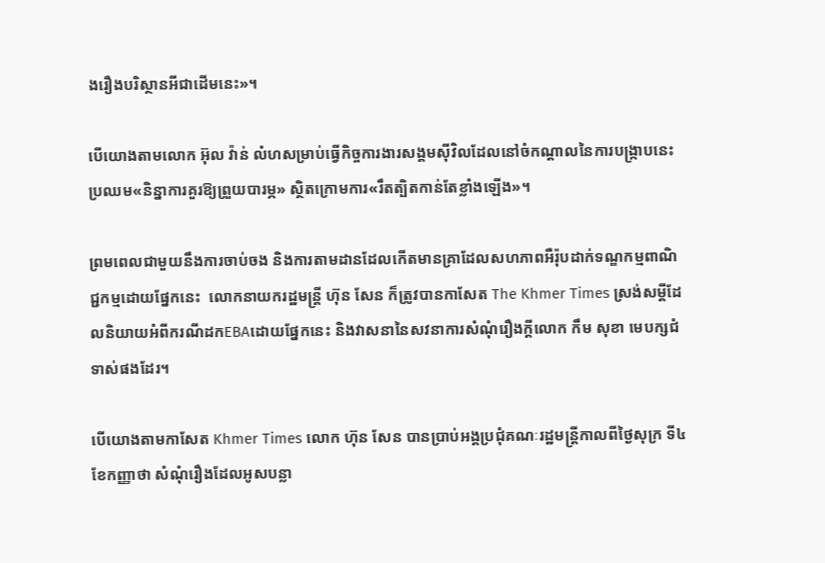ងរឿងបរិស្ថានអីជាដើមនេះ»។

បើយោងតាមលោក អ៊ុល វ៉ាន់ លំហសម្រាប់ធ្វើកិច្ចការងារសង្គមស៊ីវិលដែលនៅចំកណ្ដាលនៃការបង្ក្រាបនេះប្រឈម«និន្នាការគួរឱ្យព្រួយបារម្ភ» ស្ថិតក្រោមការ«រឹតត្បិតកាន់តែខ្លាំងឡើង»។

ព្រមពេលជាមួយនឹងការចាប់ចង និងការតាមដានដែលកើតមានគ្រាដែលសហភាពអឺរ៉ុបដាក់ទណ្ឌកម្មពាណិជ្ជកម្មដោយផ្នែកនេះ  លោកនាយករដ្ឋមន្ត្រី ហ៊ុន សែន ក៏ត្រូវបានកាសែត The Khmer Times ស្រង់សម្ដីដែលនិយាយអំពីករណីដកEBAដោយផ្នែកនេះ និងវាសនានៃសវនាការសំណុំរឿងក្ដីលោក កឹម សុខា មេបក្សជំទាស់ផងដែរ។

បើយោងតាមកាសែត Khmer Times លោក ហ៊ុន សែន បានប្រាប់អង្គប្រជុំគណៈរដ្ឋមន្ត្រីកាលពីថ្ងៃសុក្រ ទី៤ ខែកញ្ញាថា សំណុំរឿងដែលអូសបន្លា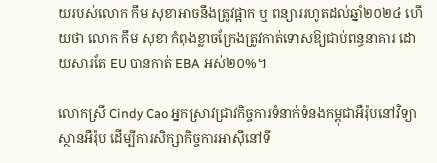យរបស់លោក កឹម សុខាអាចនឹងត្រូវផ្អាក ឬ ពន្យាររហូតដល់ឆ្នាំ២០២៤ ហើយថា លោក កឹម សុខា កំពុងខ្លាចក្រែងត្រូវកាត់ទោសឱ្យជាប់ពន្ធនាគារ ដោយសារតែ EU បានកាត់ EBA អស់២០%។

លោកស្រី Cindy Cao អ្នកស្រាវជ្រាវកិច្ចការទំនាក់ទំនងកម្ពុជាអឺរ៉ុបនៅវិទ្យាស្ថានអឺរ៉ុប ដើម្បីការសិក្សាកិច្ចការអាស៊ីនៅទី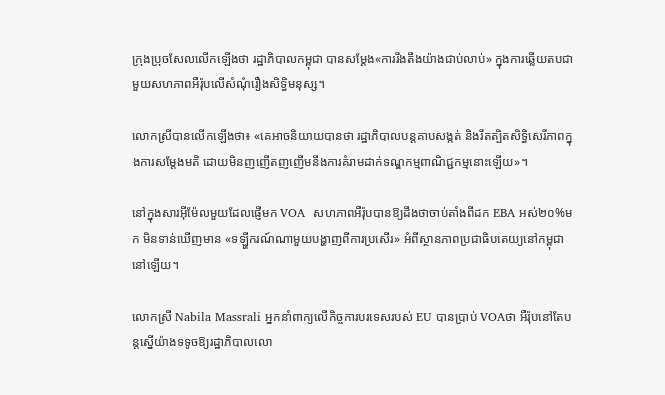ក្រុងប្រុចសែលលើកឡើងថា រដ្ឋាភិបាលកម្ពុជា បានសម្ដែង«ការរឹងតឹងយ៉ាងជាប់លាប់» ក្នុងការឆ្លើយតបជាមួយសហភាពអឺរ៉ុបលើសំណុំរឿងសិទ្ធិមនុស្ស។

លោកស្រីបានលើកឡើងថា៖ «គេអាចនិយាយបានថា រដ្ឋាភិបាលបន្តគាបសង្កត់ និងរឹតត្បិតសិទ្ធិសេរីភាពក្នុងការសម្ដែងមតិ ដោយមិនញញើតញញើមនឹងការគំរាមដាក់ទណ្ឌកម្មពាណិជ្ជកម្មនោះឡើយ»។

នៅក្នុងសារអ៊ីម៉ែលមួយដែលផ្ញើមក VOA  សហភាពអឺរ៉ុបបានឱ្យដឹងថាចាប់តាំងពីដក EBA អស់២០%មក មិនទាន់ឃើញមាន «ទឡ្ហីករណ៍ណាមួយបង្ហាញពីការប្រសើរ» អំពីស្ថានភាពប្រជាធិបតេយ្យនៅកម្ពុជានៅឡើយ។

លោកស្រី Nabila Massrali អ្នកនាំពាក្យលើកិច្ចការបរទេសរបស់ EU បានប្រាប់ VOAថា អឺរ៉ុបនៅតែបន្តស្នើយ៉ាងទទូចឱ្យរដ្ឋាភិបាលលោ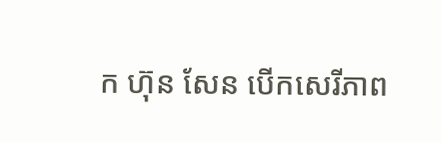ក ហ៊ុន សែន បើកសេរីភាព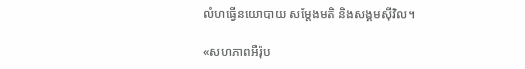លំហធ្វើនយោបាយ សម្ដែងមតិ និងសង្គមស៊ីវិល។

«សហភាពអឺរ៉ុប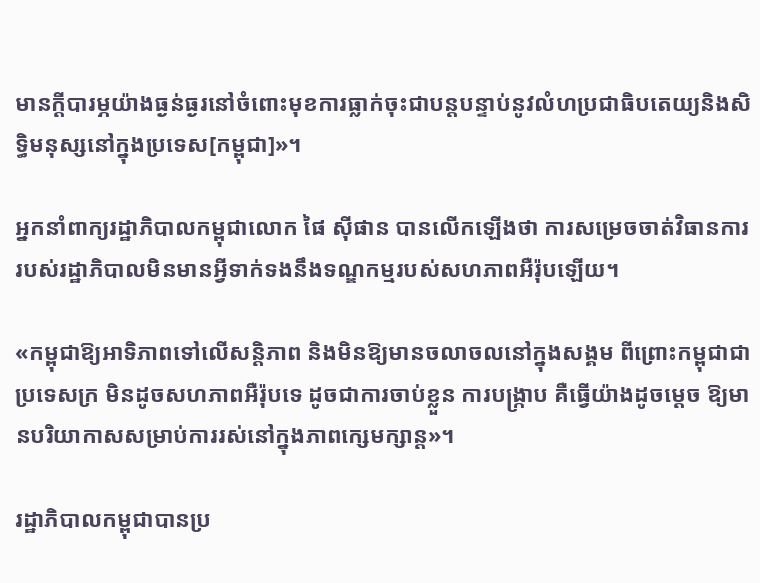មានក្ដីបារម្ភយ៉ាងធ្ងន់ធ្ងរនៅចំពោះមុខការធ្លាក់ចុះជាបន្តបន្ទាប់នូវលំហប្រជាធិបតេយ្យនិងសិទ្ធិមនុស្សនៅក្នុងប្រទេស[កម្ពុជា]»។

អ្នកនាំពាក្យរដ្ឋាភិបាលកម្ពុជាលោក ផៃ ស៊ីផាន បានលើកឡើងថា ការសម្រេចចាត់វិធានការរបស់រដ្ឋាភិបាលមិនមានអ្វីទាក់ទងនឹងទណ្ឌកម្មរបស់សហភាពអឺរ៉ុបឡើយ។

«កម្ពុជាឱ្យអាទិភាពទៅលើសន្ដិភាព និងមិនឱ្យមានចលាចលនៅក្នុងសង្គម ពីព្រោះកម្ពុជាជាប្រទេសក្រ មិនដូចសហភាពអឺរ៉ុបទេ ដូចជាការចាប់ខ្លួន ការបង្ក្រាប គឺធ្វើយ៉ាងដូចម្ដេច ឱ្យមានបរិយាកាសសម្រាប់ការរស់នៅក្នុងភាពក្សេមក្សាន្ត»។

រដ្ឋាភិបាលកម្ពុជាបានប្រ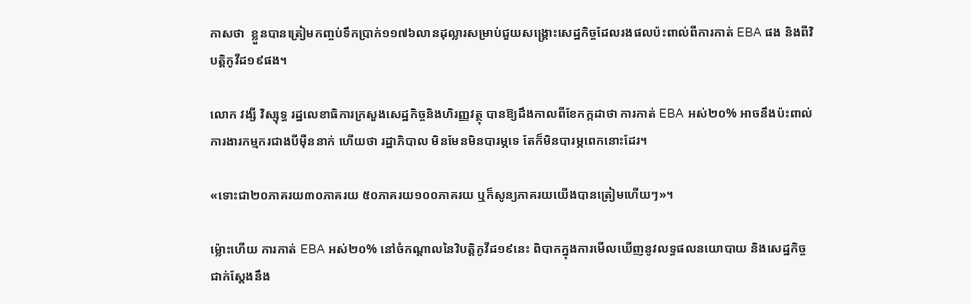កាសថា  ខ្លួនបានត្រៀមកញ្ចប់ទឹកប្រាក់១១៧៦លានដុល្លារសម្រាប់ជួយសង្គ្រោះសេដ្ឋកិច្ចដែលរងផលប៉ះពាល់ពីការកាត់ EBA ផង និងពីវិបត្តិកូវីដ១៩ផង។

លោក វង្សី វិស្សុទ្ធ រដ្ឋលេខាធិការក្រសួងសេដ្ឋកិច្ចនិងហិរញ្ញវត្ថុ បានឱ្យដឹងកាលពីខែកក្កដាថា ការកាត់ EBA អស់២០% អាចនឹងប៉ះពាល់ការងារកម្មករជាងបីម៉ឺននាក់ ហើយថា រដ្ឋាភិបាល មិនមែនមិនបារម្ភទេ តែក៏មិនបារម្ភពេកនោះដែរ។

«ទោះជា២០ភាគរយ៣០ភាគរយ ៥០ភាគរយ១០០ភាគរយ ឬក៏សូន្យភាគរយយើងបានត្រៀមហើយៗ»។

ម៉្លោះហើយ ការកាត់ EBA អស់២០% នៅចំកណ្ដាលនៃវិបត្តិកូវីដ១៩នេះ ពិបាកក្នុងការមើលឃើញនូវលទ្ធផលនយោបាយ និងសេដ្ឋកិច្ចជាក់ស្ដែងនឹង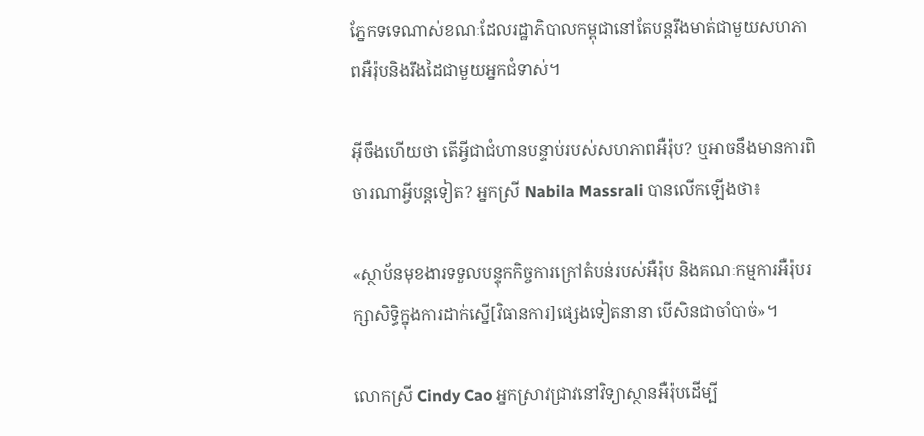ភ្នែកទទេណាស់ខណៈដែលរដ្ឋាភិបាលកម្ពុជានៅតែបន្តរឹងមាត់ជាមួយសហភាពអឺរ៉ុបនិងរឹងដៃជាមួយអ្នកជំទាស់។

អ៊ីចឹងហើយថា តើអ្វីជាជំហានបន្ទាប់របស់សហភាពអឺរ៉ុប? ឬអាចនឹងមានការពិចារណាអ្វីបន្តទៀត? អ្នកស្រី Nabila Massrali បានលើកឡើងថា៖

«ស្ថាប័នមុខងារទទួលបន្ទុកកិច្ចការក្រៅតំបន់របស់អឺរ៉ុប និងគណៈកម្មការអឺរ៉ុបរក្សាសិទ្ធិក្នុងការដាក់ស្នើ[វិធានការ]ផ្សេងទៀតនានា បើសិនជាចាំបាច់»។

លោកស្រី Cindy Cao អ្នកស្រាវជ្រាវនៅវិទ្យាស្ថានអឺរ៉ុបដើម្បី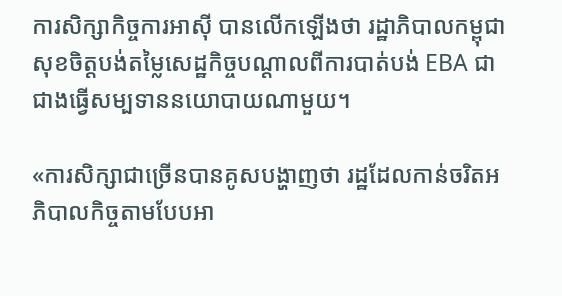ការសិក្សាកិច្ចការអាស៊ី បានលើកឡើងថា រដ្ឋាភិបាលកម្ពុជាសុខចិត្តបង់តម្លៃសេដ្ឋកិច្ចបណ្ដាលពីការបាត់បង់ EBA ជាជាងធ្វើសម្បទាននយោបាយណាមួយ។

«ការសិក្សាជាច្រើនបានគូសបង្ហាញថា រដ្ឋដែលកាន់ចរិតអភិបាលកិច្ចតាមបែបអា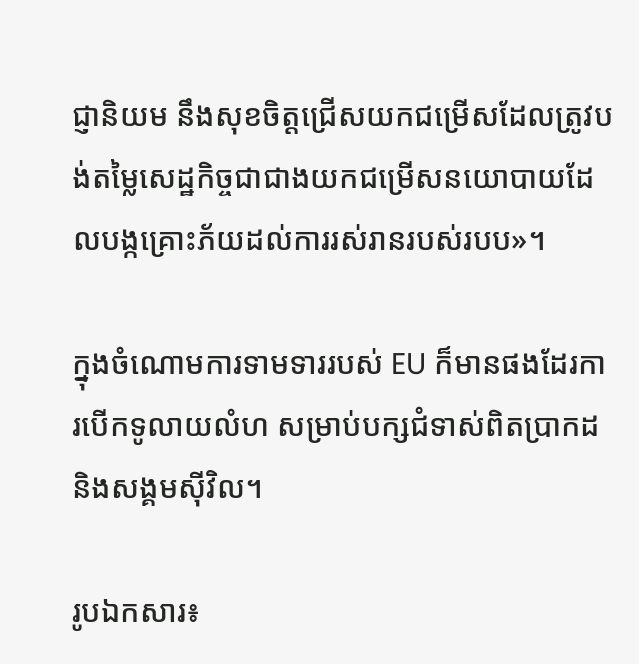ជ្ញានិយម នឹងសុខចិត្តជ្រើសយកជម្រើសដែលត្រូវបង់តម្លៃសេដ្ឋកិច្ចជាជាងយកជម្រើសនយោបាយដែលបង្កគ្រោះភ័យដល់ការរស់រានរបស់របប»។

ក្នុងចំណោមការទាមទាររបស់ EU ក៏មានផងដែរការបើកទូលាយលំហ សម្រាប់បក្សជំទាស់ពិតប្រាកដ និងសង្គមស៊ីវិល។

រូបឯកសារ៖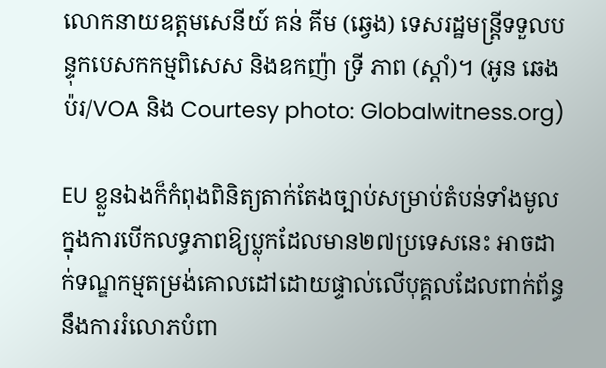លោកនាយឧត្តមសេនីយ៍ គន់ គីម (ឆ្វេង) ទេសរដ្ឋមន្ដ្រីទទួលបន្ទុកបេសកកម្មពិសេស និងឧកញ៉ា ទ្រី ភាព (ស្តាំ)។ (អូន ឆេងប៉រ/VOA និង Courtesy photo: Globalwitness.org)

EU ខ្លួនឯងក៏កំពុងពិនិត្យតាក់តែងច្បាប់សម្រាប់តំបន់ទាំងមូល ក្នុងការបើកលទ្ធភាពឱ្យប្លុកដែលមាន២៧ប្រទេសនេះ អាចដាក់ទណ្ឌកម្មតម្រង់គោលដៅដោយផ្ទាល់លើបុគ្គលដែលពាក់ព័ន្ធនឹងការរំលោភបំពា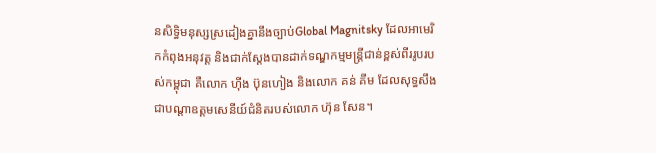នសិទ្ធិមនុស្សស្រដៀងគ្នានឹងច្បាប់Global Magnitsky ដែលអាមេរិកកំពុងអនុវត្ត និងជាក់ស្ដែងបានដាក់ទណ្ឌកម្មមន្ត្រីជាន់ខ្ពស់ពីររូបរបស់កម្ពុជា គឺលោក ហ៊ីង ប៊ុនហៀង និងលោក គន់ គីម ដែលសុទ្ធសឹងជាបណ្ដាឧត្ដមសេនីយ៍ជំនិតរបស់លោក ហ៊ុន សែន។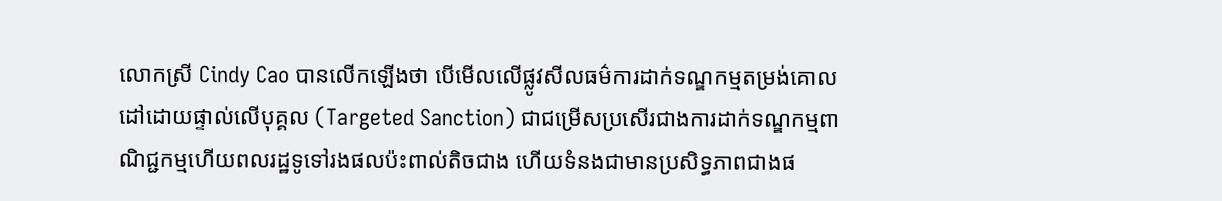លោកស្រី Cindy Cao បានលើកឡើងថា បើមើលលើផ្លូវសីលធម៌ការដាក់ទណ្ឌកម្មតម្រង់គោលដៅដោយផ្ទាល់លើបុគ្គល (Targeted Sanction) ជាជម្រើសប្រសើរជាងការដាក់ទណ្ឌកម្មពាណិជ្ជកម្មហើយពលរដ្ឋទូទៅរងផលប៉ះពាល់តិចជាង ហើយទំនងជាមានប្រសិទ្ធភាពជាងផ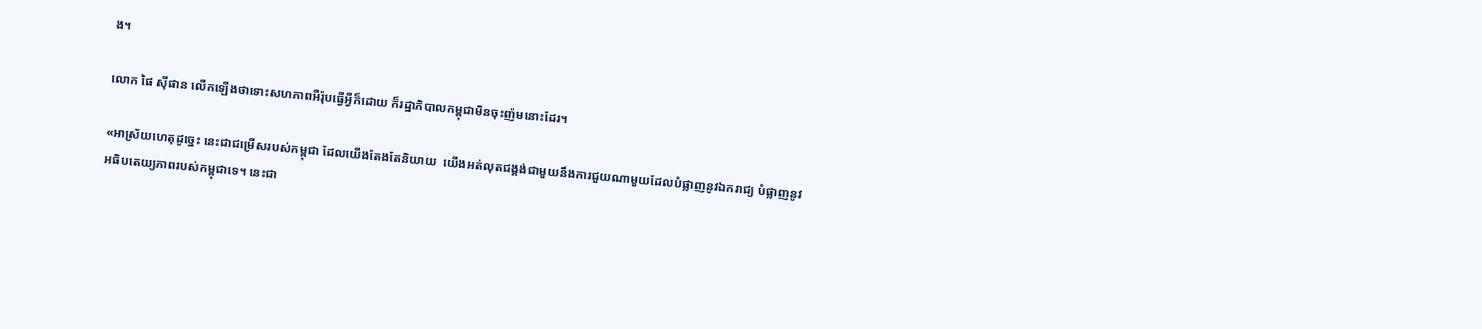ង។

លោក ផៃ ស៊ីផាន លើកឡើងថាទោះសហភាពអឺរ៉ុបធ្វើអ្វីក៏ដោយ ក៏រដ្ឋាភិបាលកម្ពុជាមិនចុះញ៉មនោះដែរ។

«អាស្រ័យហេតុដូច្នេះ នេះជាជម្រើសរបស់កម្ពុជា ដែលយើងតែងតែនិយាយ  យើងអត់លុតជង្គង់ជាមួយនឹងការជួយណាមួយដែលបំផ្លាញនូវឯករាជ្យ បំផ្លាញនូវអធិបតេយ្យភាពរបស់កម្ពុជាទេ។ នេះជា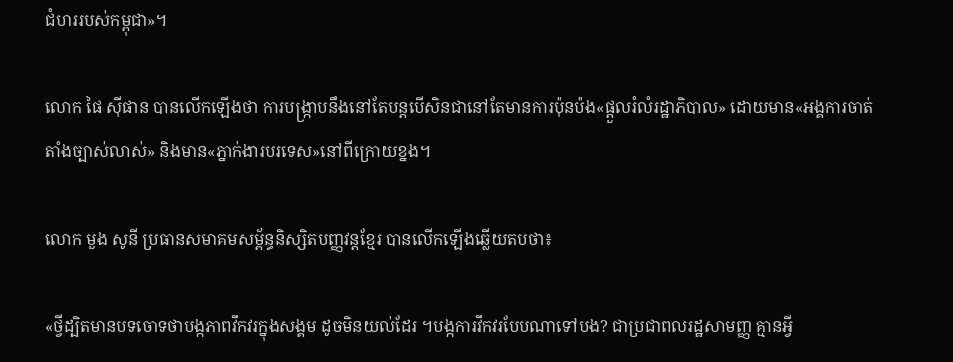ជំហររបស់កម្ពុជា»។

លោក ផៃ ស៊ីផាន បានលើកឡើងថា ការបង្ក្រាបនឹងនៅតែបន្តបើសិនជានៅតែមានការប៉ុនប៉ង«ផ្ដួលរំលំរដ្ឋាភិបាល» ដោយមាន«អង្គការចាត់តាំងច្បាស់លាស់» និងមាន«ភ្នាក់ងារបរទេស»នៅពីក្រោយខ្នង។

លោក មួង សូនី ប្រធានសមាគមសម្ព័ន្ធនិស្សិតបញ្ញវន្ដខ្មែរ បានលើកឡើងឆ្លើយតបថា៖

«ថ្វីដ្បិតមានបទចោទថាបង្កភាពវឹកវរក្នុងសង្គម ដូចមិនយល់ដែរ ។បង្កការវឹកវរបែបណាទៅបង? ជាប្រជាពលរដ្ឋសាមញ្ញ គ្មានអ្វី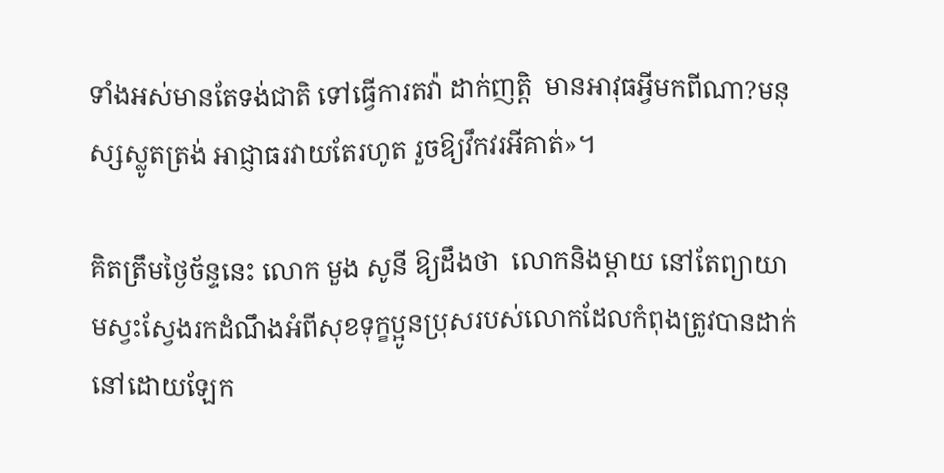ទាំងអស់មានតែទង់ជាតិ ទៅធ្វើការតវ៉ា ដាក់ញត្តិ  មានអាវុធអ្វីមកពីណា?មនុស្សស្លូតត្រង់ អាជ្ញាធរវាយតែរហូត រួចឱ្យវឹកវរអីគាត់»។

គិតត្រឹមថ្ងៃច័ន្ទនេះ លោក មួង សូនី ឱ្យដឹងថា  លោកនិងម្ដាយ នៅតែព្យាយាមស្វះស្វែងរកដំណឹងអំពីសុខទុក្ខប្អូនប្រុសរបស់លោកដែលកំពុងត្រូវបានដាក់នៅដោយឡែក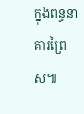ក្នុងពន្ធនាគារព្រៃស៕